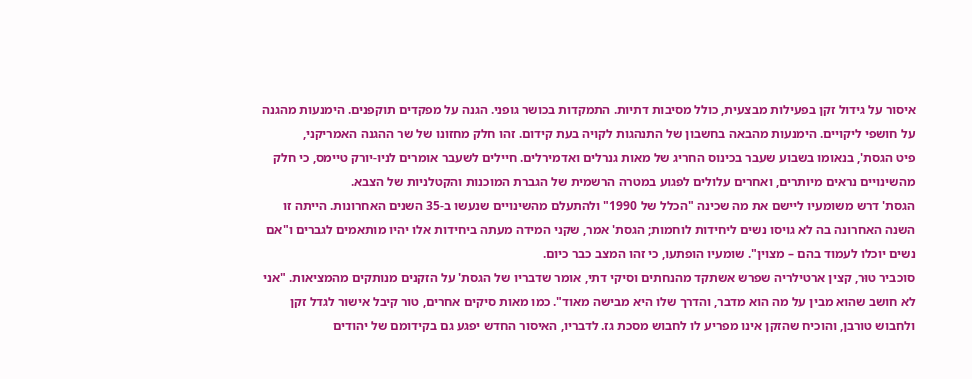איסור על גידול זקן בפעילות מבצעית, כולל מסיבות דתיות. התמקדות בכושר גופני. הגנה על מפקדים תוקפנים. הימנעות מהגנה על חושפי ליקויים. הימנעות מהבאה בחשבון של התנהגות לקויה בעת קידום. זהו חלק מחזונו של שר ההגנה האמריקני,
פיט הגסת', בנאומו בשבוע שעבר בכינוס החריג של מאות גנרלים ואדמירלים. חיילים לשעבר אומרים לניו-יורק טיימס, כי חלק מהשינויים נראים מיותרים, ואחרים עלולים לפגוע במטרה הרשמית של הגברת המוכנות והקטלניות של הצבא.
הגסת' דרש משומעיו ליישם את מה שכינה "הכלל של 1990" ולהתעלם מהשינויים שנעשו ב-35 השנים האחרונות. הייתה זו השנה האחרונה בה לא גויסו נשים ליחידות לוחמות; הגסת' אמר, שקני המידה מעתה ביחידות אלו יהיו מותאמים לגברים ו"אם נשים יוכלו לעמוד בהם – מצוין". שומעיו הופתעו, כי זהו המצב כבר כיום.
סוכביר טוּר, קצין ארטילריה שפרש אשתקד מהנחתים וסיקי דתי, אומר שדבריו של הגסת' על הזקנים מנותקים מהמציאות. "אני לא חושב שהוא מבין על מה הוא מדבר, והדרך שלו היא מבישה מאוד". כמו מאות סיקים אחרים, טור קיבל אישור לגדל זקן ולחבוש טורבן, והוכיח שהזקן אינו מפריע לו לחבוש מסכת גז. לדבריו, האיסור החדש יפגע גם בקידומם של יהודים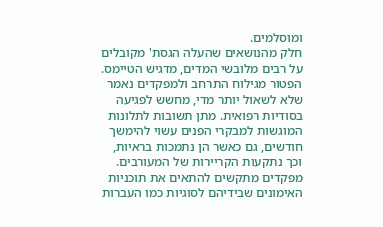ומוסלמים.
חלק מהנושאים שהעלה הגסת' מקובלים על רבים מלובשי המדים, מדגיש הטיימס. הפטור מגילוח התרחב ולמפקדים נאמר שלא לשאול יותר מדי, מחשש לפגיעה בסודיות רפואית. מתן תשובות לתלונות המוגשות למבקרי הפנים עשוי להימשך חודשים, גם כאשר הן נתמכות בראיות, וכך נתקעות הקריירות של המעורבים. מפקדים מתקשים להתאים את תוכניות האימונים שבידיהם לסוגיות כמו העברות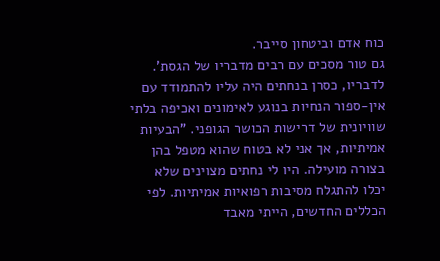כוח אדם וביטחון סייבר.
גם טור מסכים עם רבים מדבריו של הגסת'. לדבריו, כסרן בנחתים היה עליו להתמודד עם אין-ספור הנחיות בנוגע לאימונים ואכיפה בלתי שוויונית של דרישות הכושר הגופני. "הבעיות אמיתיות, אך אני לא בטוח שהוא מטפל בהן בצורה מועילה. היו לי נחתים מצוינים שלא יכלו להתגלח מסיבות רפואיות אמיתיות. לפי הכללים החדשים, הייתי מאבד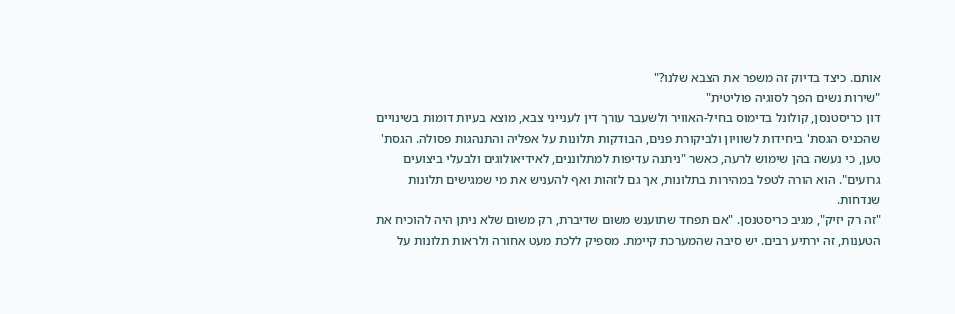אותם. כיצד בדיוק זה משפר את הצבא שלנו?"
"שירות נשים הפך לסוגיה פוליטית"
דון כריסטנסן, קולונל בדימוס בחיל-האוויר ולשעבר עורך דין לענייני צבא, מוצא בעיות דומות בשינויים שהכניס הגסת' ביחידות לשוויון ולביקורת פנים, הבודקות תלונות על אפליה והתנהגות פסולה. הגסת' טען, כי נעשה בהן שימוש לרעה, כאשר "ניתנה עדיפות למתלוננים, לאידיאולוגים ולבעלי ביצועים גרועים". הוא הורה לטפל במהירות בתלונות, אך גם לזהות ואף להעניש את מי שמגישים תלונות שנדחות.
"זה רק יזיק", מגיב כריסטנסן. "אם תפחד שתוענש משום שדיברת, רק משום שלא ניתן היה להוכיח את הטענות, זה ירתיע רבים. יש סיבה שהמערכת קיימת. מספיק ללכת מעט אחורה ולראות תלונות על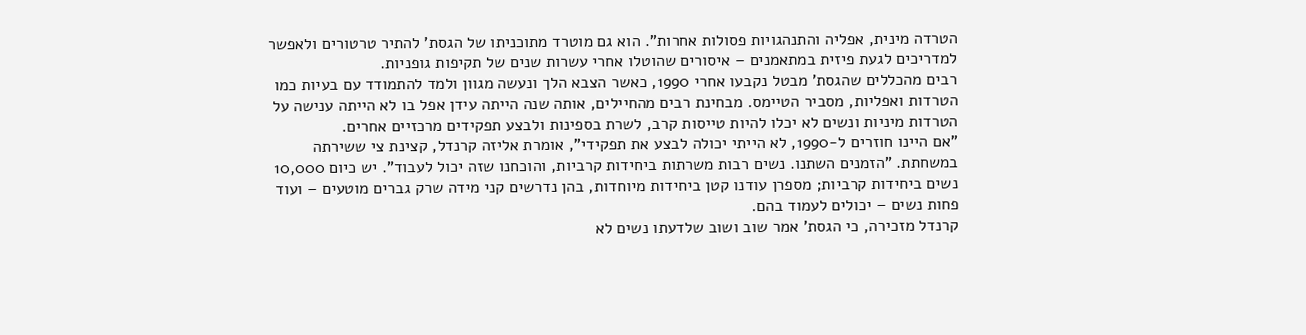הטרדה מינית, אפליה והתנהגויות פסולות אחרות". הוא גם מוטרד מתוכניתו של הגסת' להתיר טרטורים ולאפשר למדריכים לגעת פיזית במתאמנים – איסורים שהוטלו אחרי עשרות שנים של תקיפות גופניות.
רבים מהכללים שהגסת' מבטל נקבעו אחרי 1990, כאשר הצבא הלך ונעשה מגוון ולמד להתמודד עם בעיות כמו הטרדות ואפליות, מסביר הטיימס. מבחינת רבים מהחיילים, אותה שנה הייתה עידן אפל בו לא הייתה ענישה על הטרדות מיניות ונשים לא יכלו להיות טייסות קרב, לשרת בספינות ולבצע תפקידים מרכזיים אחרים.
"אם היינו חוזרים ל-1990, לא הייתי יכולה לבצע את תפקידי", אומרת אליזה קרנדל, קצינת צי ששירתה במשחתת. "הזמנים השתנו. נשים רבות משרתות ביחידות קרביות, והוכחנו שזה יכול לעבוד". יש כיום 10,000 נשים ביחידות קרביות; מספרן עודנו קטן ביחידות מיוחדות, בהן נדרשים קני מידה שרק גברים מוטעים – ועוד פחות נשים – יכולים לעמוד בהם.
קרנדל מזכירה, כי הגסת' אמר שוב ושוב שלדעתו נשים לא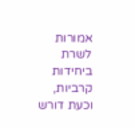אמורות לשרת ביחידות קרביות, וכעת דורש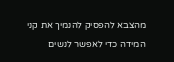מהצבא להפסיק להנמיך את קני המידה כדי לאפשר לנשים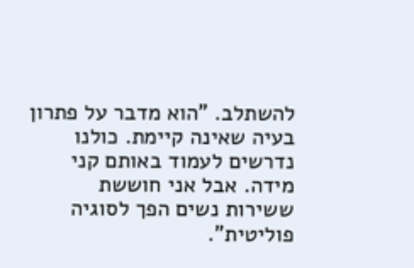להשתלב. "הוא מדבר על פתרון בעיה שאינה קיימת. כולנו נדרשים לעמוד באותם קני מידה. אבל אני חוששת ששירות נשים הפך לסוגיה פוליטית".